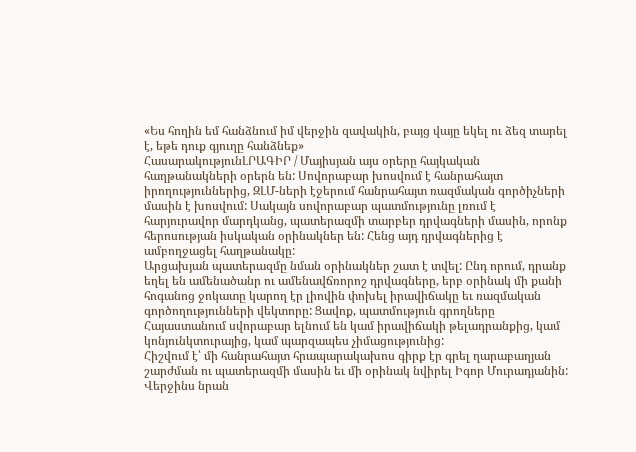«Ես հողին եմ հանձնում իմ վերջին զավակին, բայց վայը եկել ու ձեզ տարել է, եթե դուք գյուղը հանձնեք»
ՀասարակությունԼՐԱԳԻՐ / Մայիսյան այս օրերը հայկական հաղթանակների օրերն են: Սովորաբար խոսվում է հանրահայտ իրողություններից, ԶԼՄ-ների էջերում հանրահայտ ռազմական գործիչների մասին է խոսվում: Սակայն սովորաբար պատմությունը լռում է հարյուրավոր մարդկանց, պատերազմի տարբեր դրվագների մասին, որոնք հերոսության իսկական օրինակներ են: Հենց այդ դրվագներից է ամբողջացել հաղթանակը:
Արցախյան պատերազմը նման օրինակներ շատ է տվել: Ընդ որում, դրանք եղել են ամենածանր ու ամենավճռորոշ դրվագները, երբ օրինակ մի քանի հոգանոց ջոկատը կարող էր լիովին փոխել իրավիճակը եւ ռազմական գործողությունների վեկտորը: Ցավոք, պատմություն գրողները Հայաստանում սվորաբար ելնում են կամ իրավիճակի թելադրանքից, կամ կոնյունկտուրայից, կամ պարզապես չիմացությունից:
Հիշվում է՝ մի հանրահայտ հրապարակախոս գիրք էր գրել ղարաբաղյան շարժման ու պատերազմի մասին եւ մի օրինակ նվիրել Իգոր Մուրադյանին: Վերջինս նրան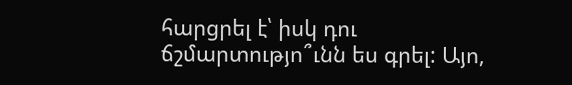հարցրել է՝ իսկ դու ճշմարտությո՞ւնն ես գրել: Այո,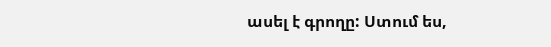ասել է գրողը: Ստում ես,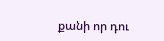քանի որ դու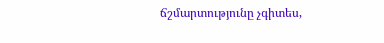ճշմարտությունը չգիտես,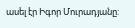ասել էր Իգոր Մուրադյանը: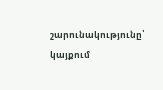շարունակությունը՝ կայքում